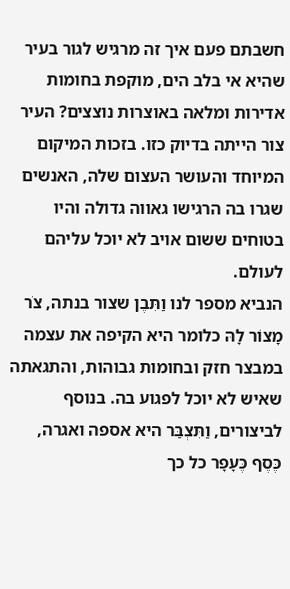חשבתם פעם איך זה מרגיש לגור בעיר שהיא אי בלב הים, מוקפת בחומות אדירות ומלאה באוצרות נוצצים? העיר צור הייתה בדיוק כזו. בזכות המיקום המיוחד והעושר העצום שלה, האנשים שגרו בה הרגישו גאווה גדולה והיו בטוחים ששום אויב לא יוכל עליהם לעולם.
הנביא מספר לנו וַתִּבֶן שצור בנתה, צֹר מָצוֹר לָהּ כלומר היא הקיפה את עצמה במבצר חזק ובחומות גבוהות, והתגאתה שאיש לא יוכל לפגוע בה. בנוסף לביצורים, וַתִּצְבַּר היא אספה ואגרה, כֶּסֶף כֶּעָפָר כל כך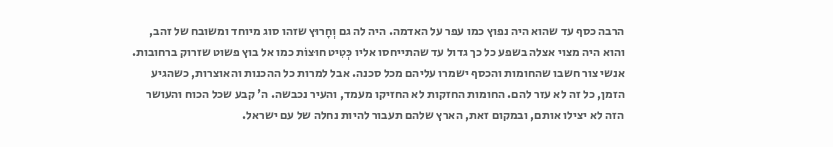הרבה כסף עד שהוא היה נפוץ כמו עפר על האדמה. היה לה גם וְחָרוּץ שזהו סוג מיוחד ומשובח של זהב, והוא היה מצוי אצלה בשפע כל כך גדול עד שהתייחסו אליו כְּטִיט חוּצוֹת כמו אל בוץ פשוט שזרוק ברחובות.
אנשי צור חשבו שהחומות והכסף ישמרו עליהם מכל סכנה. אבל למרות כל ההכנות והאוצרות, כשהגיע הזמן, כל זה לא עזר להם. החומות החזקות לא החזיקו מעמד, והעיר נכבשה. ה' קבע שכל הכוח והעושר הזה לא יצילו אותם, ובמקום זאת, הארץ שלהם תעבור להיות נחלה של עם ישראל.